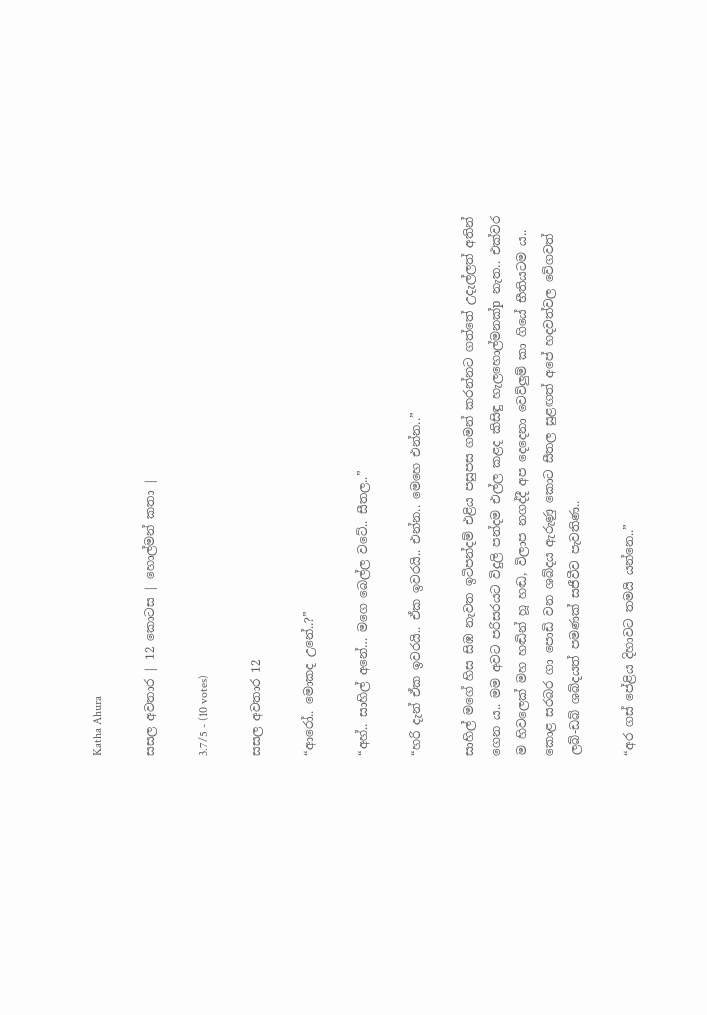Katha Ahura

සසල අවතාර | 12 කොටස | හොල්මන් කතා |

3.7/5 - (10 votes)

සසල අවතාර 12

“ආරෝ.. මොකද උනේ..?”

“අහ්.. සාහිල් අනේ… මගෙ බෙල්ල වටේ.. සීතල..”

“හරි දැන් ඒක ඉවරයි.. ඒක ඉවරයි.. එන්න.. මෙහෙ එන්න..”

සාහිල් මගේ හිස සිඹ නැවත ඉටිපන්දම් එළිය පසුපස ගමන් කරන්නට ගත්තේ උදැල්ලත් අතින් ගෙන ය.. මම අවට පරිසරයට විදුලි පන්දම එල්ල කළද කිසිඳු හැලහොල්මනක්p නැත.. එක්වර ම හිවලෙක් මහ හඬින් හූ හඬ, විලාප නගද්දී අප දෙදෙනා වෙව්ලුම් කා ගියේ භීතියටම ය.. කොළ සරබර ගා පොඩි වන ශබ්දය ඇරුණු කොට සීතල සුළඟත් අපේ හදවත්වල වේගවත් ලබ්-ඩබ් ශබ්දයත් පමණක් සජීවීව පැවතිණ..

“අර ගස් පේළිය දිහාවට තමයි යන්නෙ..”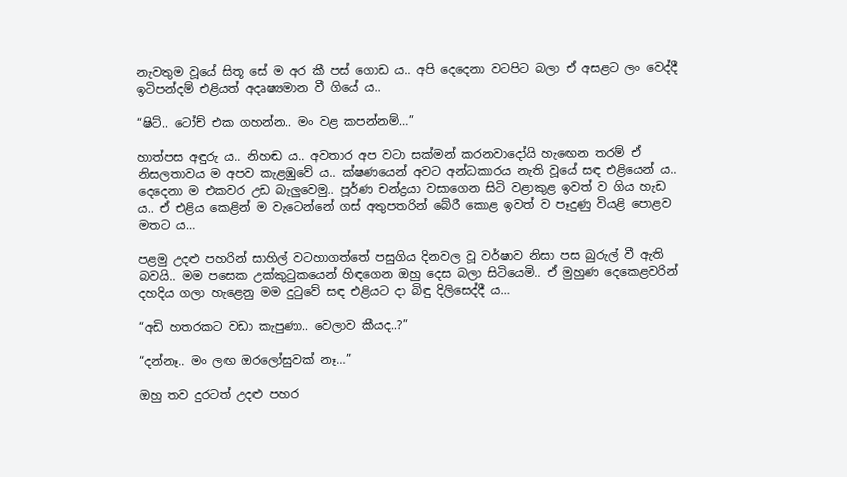නැවතුම වූයේ සිතූ සේ ම අර කී පස් ගොඩ ය.. අපි දෙදෙනා වටපිට බලා ඒ අසළට ලං වෙද්දී ඉටිපන්දම් එළියත් අදෘෂ්‍යමාන වී ගියේ ය..

“ෂිට්.. ටෝච් එක ගහන්න.. මං වළ කපන්නම්…”

හාත්පස අඳුරු ය.. නිහඬ ය.. අවතාර අප වටා සක්මන් කරනවාදෝයි හැඟෙන තරම් ඒ නිසලතාවය ම අපව කැළඹුවේ ය.. ක්ෂණයෙන් අවට අන්ධකාරය නැති වූයේ සඳ එළියෙන් ය.. දෙදෙනා ම එකවර උඩ බැලුවෙමු.. පූර්ණ චන්ද්‍රයා වසාගෙන සිටි වළාකුළ ඉවත් ව ගිය හැඩ ය.. ඒ එළිය කෙළින් ම වැටෙන්නේ ගස් අතුපතරින් බේරී කොළ ඉවත් ව පෑදුණු වියළි පොළව මතට ය…

පළමු උදළු පහරින් සාහිල් වටහාගත්තේ පසුගිය දිනවල වූ වර්ෂාව නිසා පස බුරුල් වී ඇති බවයි.. මම පසෙක උක්කුටුකයෙන් හිඳගෙන ඔහු දෙස බලා සිටියෙමි.. ඒ මුහුණ දෙකෙළවරින් දහදිය ගලා හැළෙනු මම දුටුවේ සඳ එළියට දා බිඳු දිලිසෙද්දී ය…

“අඩි හතරකට වඩා කැපුණා.. වෙලාව කීයද..?”

“දන්නෑ.. මං ලඟ ඔරලෝසුවක් නෑ…”

ඔහු තව දුරටත් උදළු පහර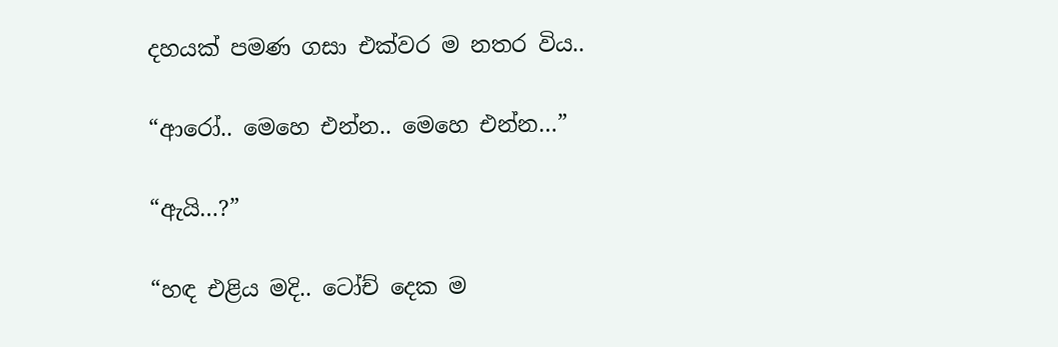දහයක් පමණ ගසා එක්වර ම නතර විය..

“ආරෝ.. මෙහෙ එන්න.. මෙහෙ එන්න…”

“ඇයි…?”

“හඳ එළිය මදි.. ටෝච් දෙක ම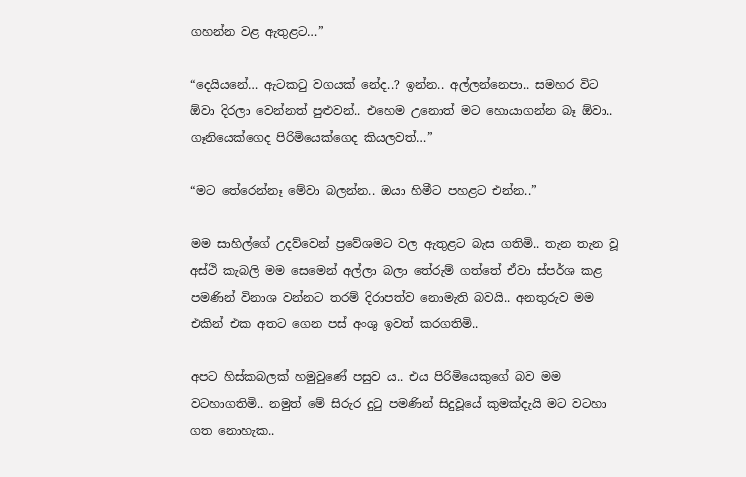ගහන්න වළ ඇතුළට…”

“දෙයියනේ… ඇටකටු වගයක් නේද..? ඉන්න.. අල්ලන්නෙපා.. සමහර විට ඕවා දිරලා වෙන්නත් පුළුවන්.. එහෙම උනොත් මට හොයාගන්න බෑ ඕවා.. ගෑනියෙක්ගෙද පිරිමියෙක්ගෙද කියලවත්…”

“මට තේරෙන්නෑ මේවා බලන්න.. ඔයා හිමීට පහළට එන්න..”

මම සාහිල්ගේ උදව්වෙන් ප්‍රවේශමට වල ඇතුළට බැස ගතිමි.. තැන තැන වූ අස්ථි කැබලි මම සෙමෙන් අල්ලා බලා තේරුම් ගත්තේ ඒවා ස්පර්ශ කළ පමණින් විනාශ වන්නට තරම් දිරාපත්ව නොමැති බවයි.. අනතුරුව මම එකින් එක අතට ගෙන පස් අංශු ඉවත් කරගතිමි..

අපට හිස්කබලක් හමුවුණේ පසුව ය.. එය පිරිමියෙකුගේ බව මම වටහාගතිමි.. නමුත් මේ සිරුර දුටු පමණින් සිදුවූයේ කුමක්දැයි මට වටහා ගත නොහැක..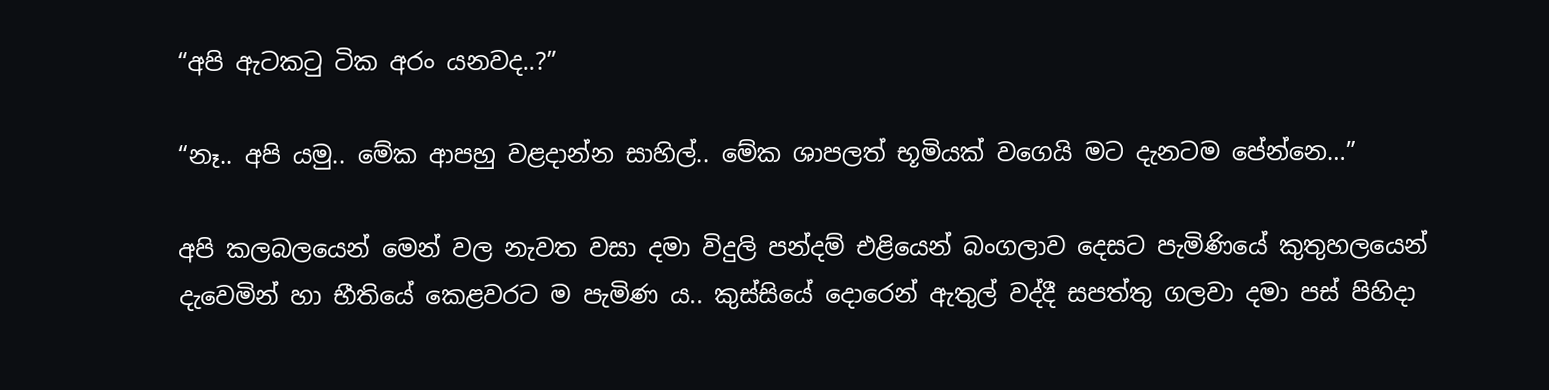“අපි ඇටකටු ටික අරං යනවද..?”

“නෑ.. අපි යමු.. මේක ආපහු වළදාන්න සාහිල්.. මේක ශාපලත් භූමියක් වගෙයි මට දැනටම පේන්නෙ…”

අපි කලබලයෙන් මෙන් වල නැවත වසා දමා විදුලි පන්දම් එළියෙන් බංගලාව දෙසට පැමිණියේ කුතුහලයෙන් දැවෙමින් හා භීතියේ කෙළවරට ම පැමිණ ය.. කුස්සියේ දොරෙන් ඇතුල් වද්දී සපත්තු ගලවා දමා පස් පිහිදා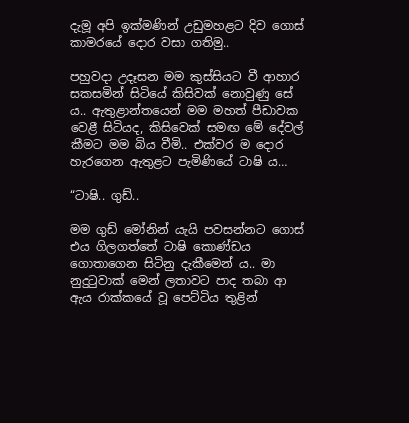දැමූ අපි ඉක්මණින් උඩුමහළට දිව ගොස් කාමරයේ දොර වසා ගතිමු..

පහුවදා උදෑසන මම කුස්සියට වී ආහාර සකසමින් සිටියේ කිසිවක් නොවුණු සේ ය.. ඇතුළාන්තයෙන් මම මහත් පීඩාවක වෙළී සිටියද, කිසිවෙක් සමඟ මේ දේවල් කීමට මම බිය වීමි.. එක්වර ම දොර හැරගෙන ඇතුළට පැමිණියේ ටාෂි ය…

“ටාෂි.. ගුඩ්..

මම ගුඩ් මෝනින් යැයි පවසන්නට ගොස් එය ගිලගත්තේ ටාෂි කොණ්ඩය ගොතාගෙන සිටිනු දැකීමෙන් ය.. මා නුදුටුවාක් මෙන් ලතාවට පාද තබා ආ ඇය රාක්කයේ වූ පෙට්ටිය තුළින්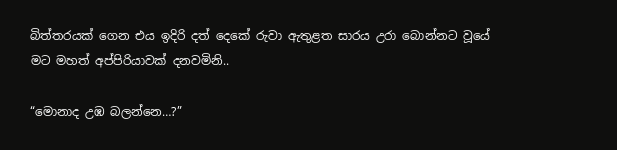බිත්තරයක් ගෙන එය ඉදිරි දත් දෙකේ රුවා ඇතුළත සාරය උරා බොන්නට වූයේ මට මහත් අප්පිරියාවක් දනවමිනි..

“මොනාද උඹ බලන්නෙ…?”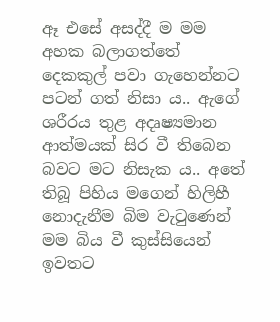ඈ එසේ අසද්දී ම මම අහක බලාගත්තේ දෙකකුල් පවා ගැහෙන්නට පටන් ගත් නිසා ය.. ඇගේ ශරීරය තුළ අදෘෂ්‍යමාන ආත්මයක් සිර වී තිබෙන බවට මට නිසැක ය.. අතේ තිබූ පිහිය මගෙන් හිලිහී නොදැනීම බිම වැටුණෙන් මම බිය වී කුස්සියෙන් ඉවතට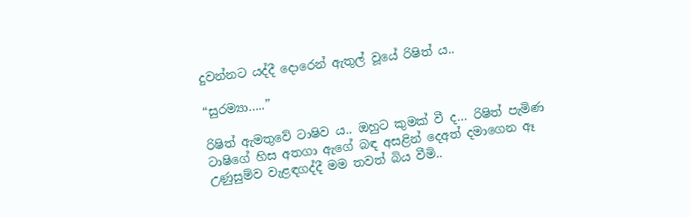දුවන්නට යද්දී දොරෙන් ඇතුල් වූයේ රිෂිත් ය..

“සුරම්‍යා…..”

රිෂිත් ඇමතුවේ ටාෂිව ය.. ඔහුට කුමක් වී ද… රිෂිත් පැමිණ ටාෂිගේ හිස අතගා ඇගේ බඳ අසළින් දෙඅත් දමාගෙන ඈ උණුසුම්ව වැළඳගද්දී මම තවත් බිය වීමි..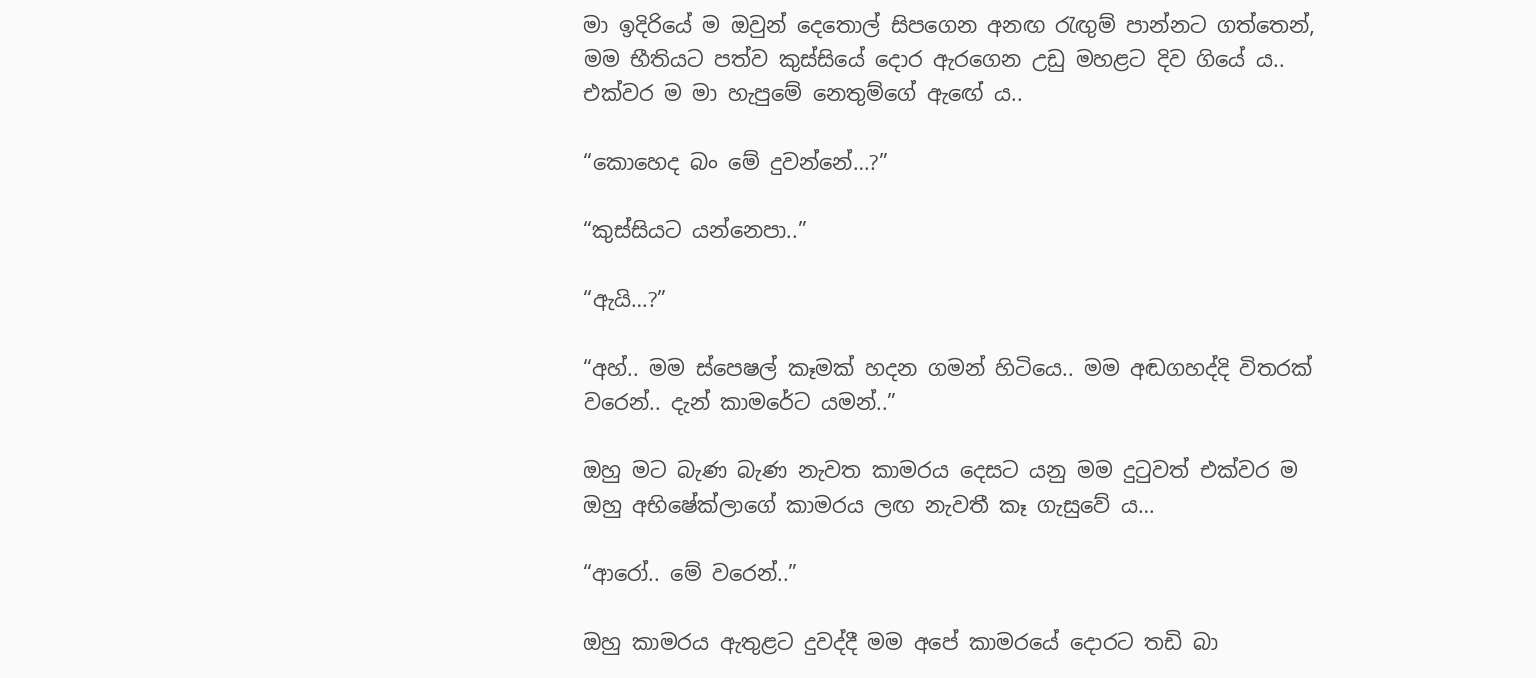මා ඉදිරියේ ම ඔවුන් දෙතොල් සිපගෙන අනඟ රැඟුම් පාන්නට ගත්තෙන්, මම භීතියට පත්ව කුස්සියේ දොර ඇරගෙන උඩු මහළට දිව ගියේ ය.. එක්වර ම මා හැපුමේ නෙතුම්ගේ ඇඟේ ය..

“කොහෙද බං මේ දුවන්නේ…?”

“කුස්සියට යන්නෙපා..”

“ඇයි…?”

“අහ්.. මම ස්පෙෂල් කෑමක් හදන ගමන් හිටියෙ.. මම අඬගහද්දි විතරක් වරෙන්.. දැන් කාමරේට යමන්..”

ඔහු මට බැණ බැණ නැවත කාමරය දෙසට යනු මම දුටුවත් එක්වර ම ඔහු අභිෂේක්ලාගේ කාමරය ලඟ නැවතී කෑ ගැසුවේ ය…

“ආරෝ.. මේ වරෙන්..”

ඔහු කාමරය ඇතුළට දුවද්දී මම අපේ කාමරයේ දොරට තඩි බා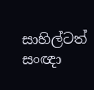සාහිල්ටත් සංඥා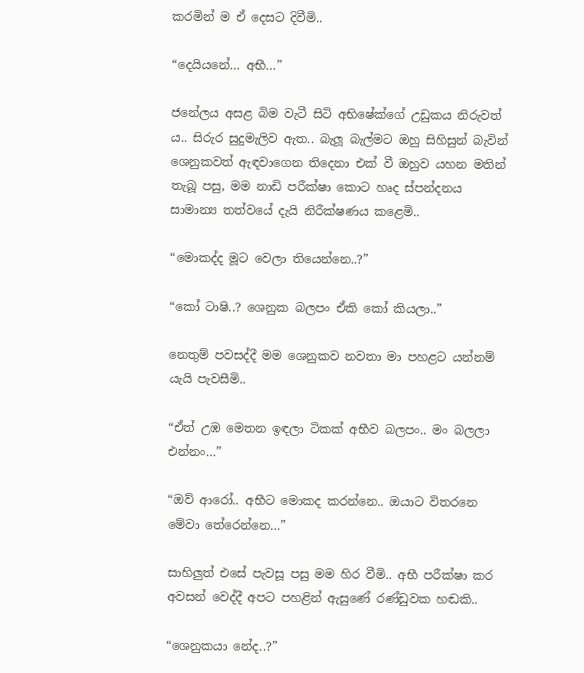කරමින් ම ඒ දෙසට දිවීමි..

“දෙයියනේ… අභී…”

ජනේලය අසළ බිම වැටී සිටි අභිෂේක්ගේ උඩුකය නිරුවත් ය.. සිරුර සුදුමැලිව ඇත.. බැලූ බැල්මට ඔහු සිහිසුන් බැවින් ශෙනුකවත් ඇඳවාගෙන තිදෙනා එක් වී ඔහුව යහන මතින් තැබූ පසු, මම නාඩි පරීක්ෂා කොට හෘද ස්පන්දනය සාමාන්‍ය තත්වයේ දැයි නිරීක්ෂණය කළෙමි..

“මොකද්ද මූට වෙලා තියෙන්නෙ..?”

“කෝ ටාෂි..? ශෙනුක බලපං ඒකි කෝ කියලා..”

නෙතුම් පවසද්දී මම ශෙනුකව නවතා මා පහළට යන්නම් යැයි පැවසීමි..

“ඒත් උඹ මෙතන ඉඳලා ටිකක් අභීව බලපං.. මං බලලා එන්නං…”

“ඔව් ආරෝ.. අභීට මොකද කරන්නෙ.. ඔයාට විතරනෙ මේවා තේරෙන්නෙ…”

සාහිලුත් එසේ පැවසූ පසු මම හිර වීමි.. අභී පරීක්ෂා කර අවසන් වෙද්දී අපට පහළින් ඇසුණේ රණ්ඩුවක හඬකි..

“ශෙනුකයා නේද..?”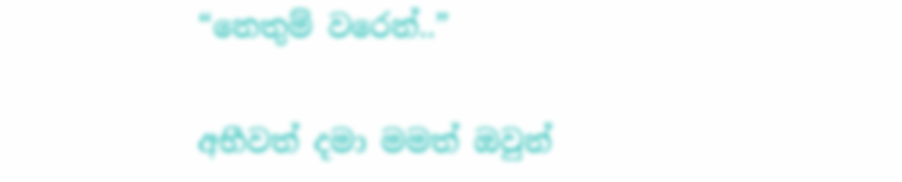“නෙතුම් වරෙන්..”

අභීවත් දමා මමත් ඔවුන්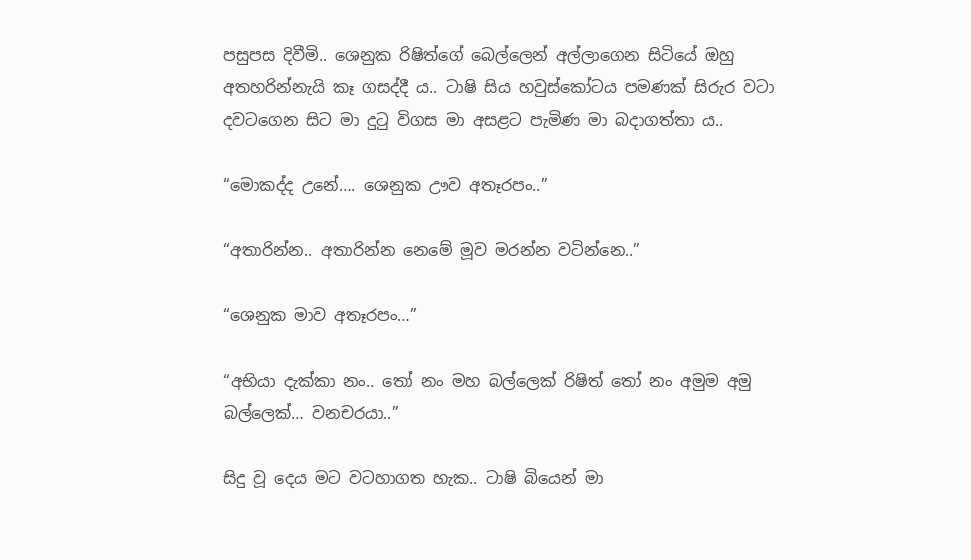පසුපස දිවීමි.. ශෙනුක රිෂිත්ගේ බෙල්ලෙන් අල්ලාගෙන සිටියේ ඔහු අතහරින්නැයි කෑ ගසද්දී ය.. ටාෂි සිය හවුස්කෝටය පමණක් සිරුර වටා දවටගෙන සිට මා දුටු විගස මා අසළට පැමිණ මා බදාගත්තා ය..

“මොකද්ද උනේ…. ශෙනුක ඌව අතෑරපං..”

“අතාරින්න.. අතාරින්න නෙමේ මූව මරන්න වටින්නෙ..”

“ශෙනුක මාව අතෑරපං…”

“අභියා දැක්කා නං.. තෝ නං මහ බල්ලෙක් රිෂිත් තෝ නං අමුම අමු බල්ලෙක්… වනචරයා..”

සිදු වූ දෙය මට වටහාගත හැක.. ටාෂි බියෙන් මා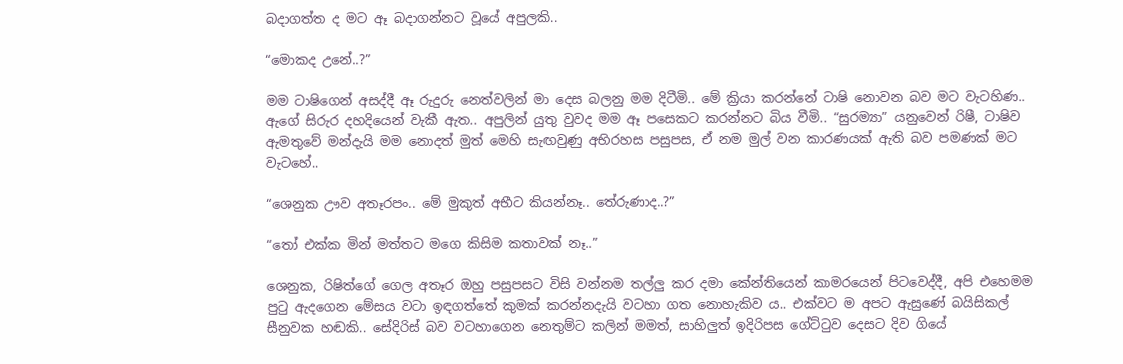බදාගත්ත ද මට ඈ බදාගන්නට වූයේ අපුලකි..

“මොකද උනේ..?”

මම ටාෂිගෙන් අසද්දී ඈ රුදුරු නෙත්වලින් මා දෙස බලනු මම දිටීමි.. මේ ක්‍රියා කරන්නේ ටාෂි නොවන බව මට වැටහිණ.. ඇගේ සිරුර දහදියෙන් වැකී ඇත.. අපුලින් යුතු වුවද මම ඈ පසෙකට කරන්නට බිය වීමි.. “සුරම්‍යා” යනුවෙන් රිෂී, ටාෂිව ඇමතුවේ මන්දැයි මම නොදත් මුත් මෙහි සැඟවුණු අභිරහස පසුපස, ඒ නම මුල් වන කාරණයක් ඇති බව පමණක් මට වැටහේ..

“ශෙනුක ඌව අතෑරපං.. මේ මුකුත් අභීට කියන්නෑ.. තේරුණාද..?”

“තෝ එක්ක මින් මත්තට මගෙ කිසිම කතාවක් නෑ..”

ශෙනුක, රිෂිත්ගේ ගෙල අතෑර ඔහු පසුපසට විසි වන්නම තල්ලු කර දමා කේන්තියෙන් කාමරයෙන් පිටවෙද්දී, අපි එහෙමම පුටු ඇදගෙන මේසය වටා ඉඳගත්තේ කුමක් කරන්නදැයි වටහා ගත නොහැකිව ය.. එක්වට ම අපට ඇසුණේ බයිසිකල් සීනුවක හඬකි.. සේදිරිස් බව වටහාගෙන නෙතුම්ට කලින් මමත්, සාහිලුත් ඉදිරිපස ගේට්ටුව දෙසට දිව ගියේ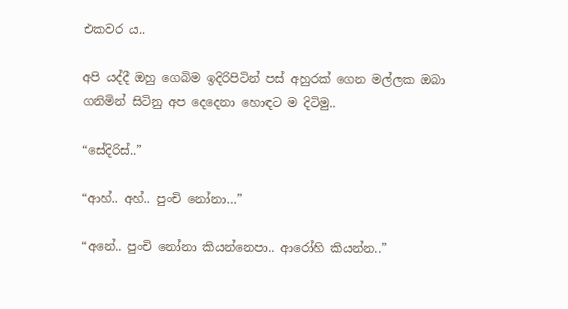එකවර ය..

අපි යද්දී ඔහු ගෙබිම ඉදිරිපිටින් පස් අහුරක් ගෙන මල්ලක ඔබා ගනිමින් සිටිනු අප දෙදෙනා හොඳට ම දිටිමු..

“සේදිරිස්..”

“ආහ්.. අහ්.. පුංචි නෝනා…”

“අනේ.. පුංචි නෝනා කියන්නෙපා.. ආරෝහි කියන්න..”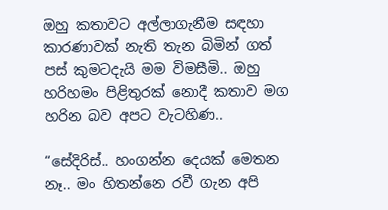ඔහු කතාවට අල්ලාගැනීම සඳහා කාරණාවක් නැති තැන බිමින් ගත් පස් කුමටදැයි මම විමසීමි.. ඔහු හරිහමං පිළිතුරක් නොදී කතාව මග හරින බව අපට වැටහිණ..

“සේදිරිස්.. හංගන්න දෙයක් මෙතන නෑ.. මං හිතන්නෙ රවී ගැන අපි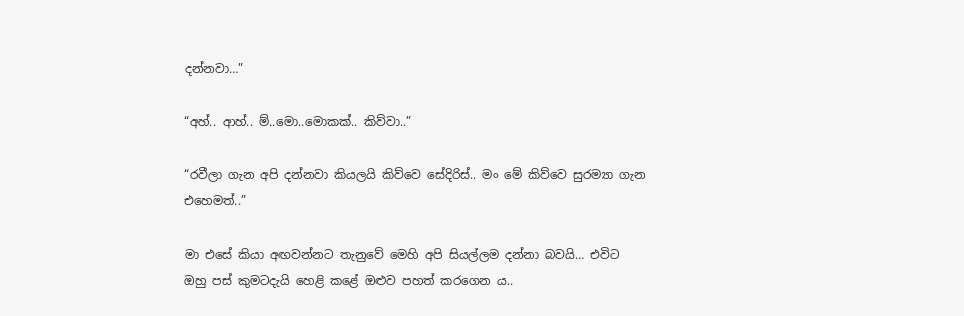දන්නවා…”

“අහ්.. ආහ්.. ම්..මො..මොකක්.. කිව්වා..”

“රවීලා ගැන අපි දන්නවා කියලයි කිව්වෙ සේදිරිස්.. මං මේ කිව්වෙ සුරම්‍යා ගැන එහෙමත්..”

මා එසේ කියා අඟවන්නට තැනුවේ මෙහි අපි සියල්ලම දන්නා බවයි… එවිට ඔහු පස් කුමටදැයි හෙළි කළේ ඔළුව පහත් කරගෙන ය..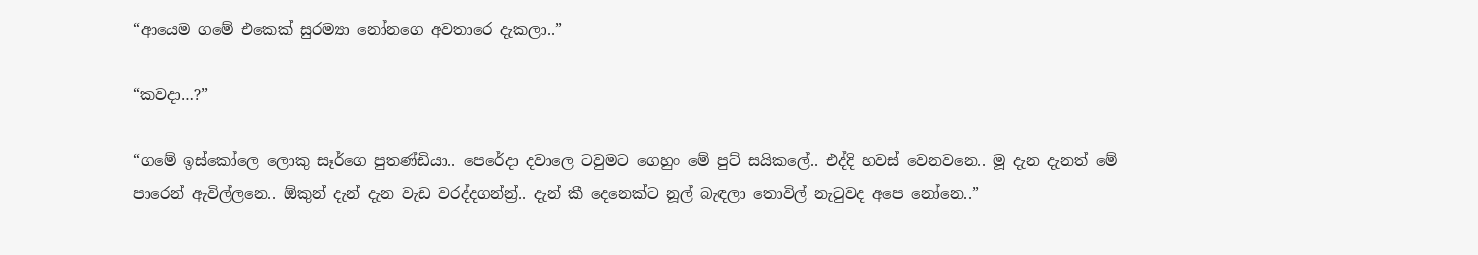“ආයෙම ගමේ එකෙක් සුරම්‍යා නෝනගෙ අවතාරෙ දැකලා..”

“කවදා…?”

“ගමේ ඉස්කෝලෙ ලොකු සෑර්ගෙ පුතණ්ඩියා.. පෙරේදා දවාලෙ ටවුමට ගෙහුං මේ පුට් සයිකලේ.. එද්දි හවස් වෙනවනෙ.. මූ දැන දැනත් මේ පාරෙන් ඇවිල්ලනෙ.. ඕකුන් දැන් දැන වැඩ වරද්දගන්න්‍ර්.. දැන් කී දෙනෙක්ට නූල් බැඳලා තොවිල් නැටුවද අපෙ නෝනෙ..”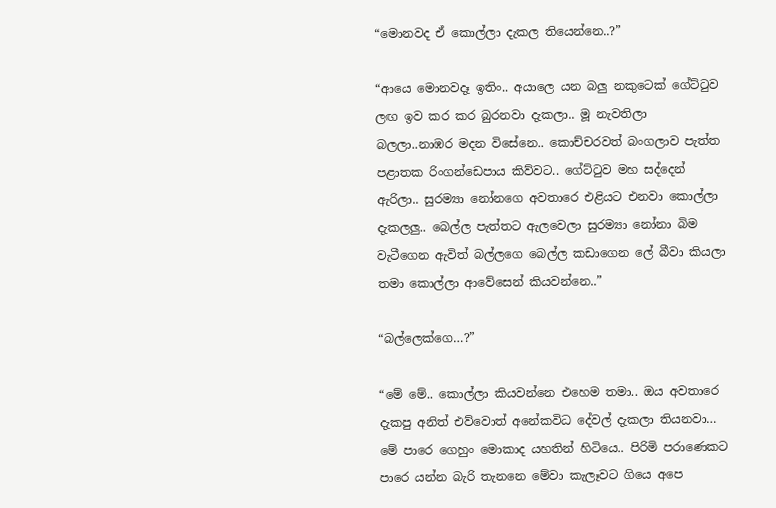“මොනවද ඒ කොල්ලා දැකල තියෙන්නෙ..?”

“ආයෙ මොනවදෑ ඉතිං.. අයාලෙ යන බලු නකුටෙක් ගේට්ටුව ලඟ ඉව කර කර බුරනවා දැකලා.. මූ නැවතිලා බලලා..නාඹර මදන විසේනෙ.. කොච්චරවත් බංගලාව පැත්ත පළාතක රිංගන්ඩෙපාය කිව්වට.. ගේට්ටුව මහ සද්දෙන් ඇරිලා.. සුරම්‍යා නෝනගෙ අවතාරෙ එළියට එනවා කොල්ලා දැකලලු.. බෙල්ල පැත්තට ඇලවෙලා සුරම්‍යා නෝනා බිම වැටීගෙන ඇවිත් බල්ලගෙ බෙල්ල කඩාගෙන ලේ බීවා කියලා තමා කොල්ලා ආවේසෙන් කියවන්නෙ..”

“බල්ලෙක්ගෙ…?”

“මේ මේ.. කොල්ලා කියවන්නෙ එහෙම තමා.. ඔය අවතාරෙ දැකපු අනිත් එව්වොත් අනේකවිධ දේවල් දැකලා තියනවා… මේ පාරෙ ගෙහුං මොකාද යහතින් හිටියෙ.. පිරිමි පරාණෙකට පාරෙ යන්න බැරි තැනනෙ මේවා කැලෑවට ගියෙ අපෙ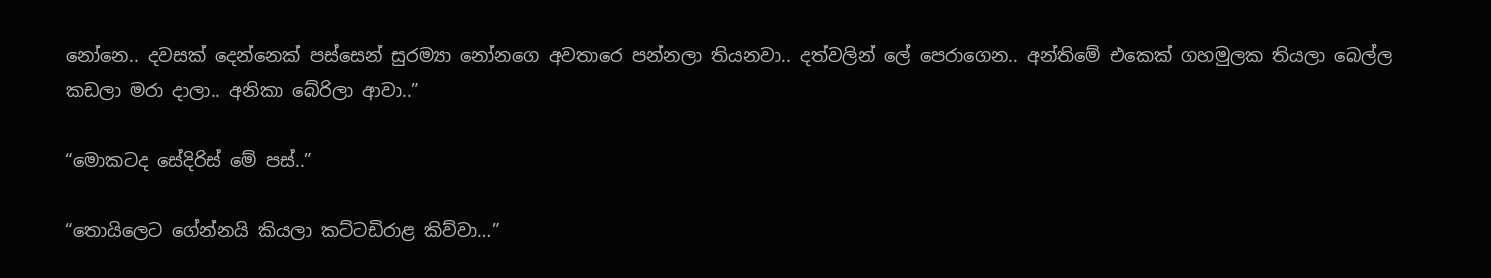නෝනෙ.. දවසක් දෙන්නෙක් පස්සෙන් සුරම්‍යා නෝනගෙ අවතාරෙ පන්නලා තියනවා.. දත්වලින් ලේ පෙරාගෙන.. අන්තිමේ එකෙක් ගහමුලක තියලා බෙල්ල කඩලා මරා දාලා.. අනිකා බේරිලා ආවා..”

“මොකටද සේදිරිස් මේ පස්..”

“තොයිලෙට ගේන්නයි කියලා කට්ටඩිරාළ කිව්වා…”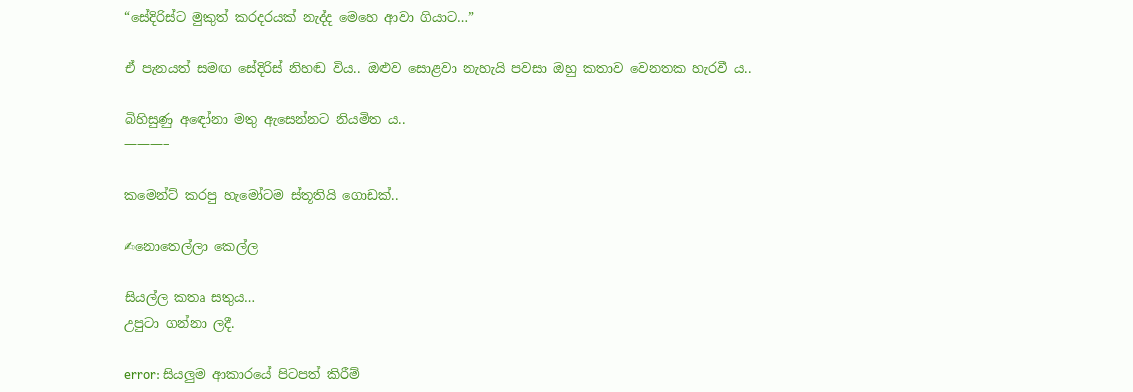“සේදිරිස්ට මුකුත් කරදරයක් නැද්ද මෙහෙ ආවා ගියාට…”

ඒ පැනයත් සමඟ සේදිරිස් නිහඬ විය.. ඔළුව සොළවා නැහැයි පවසා ඔහු කතාව වෙනතක හැරවී ය..

බිහිසුණු අඳෝනා මතු ඇසෙන්නට නියමිත ය..
———–

කමෙන්ට් කරපු හැමෝටම ස්තූතියි ගොඩක්..

✍නොතෙල්ලා කෙල්ල

සියල්ල කතෘ සතුය…
උපුටා ගන්නා ලදී.

error: සියලුම ආකාරයේ පිටපත් කිරීම්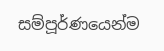සම්පූර්ණයෙන්ම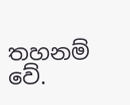තහනම් වේ.